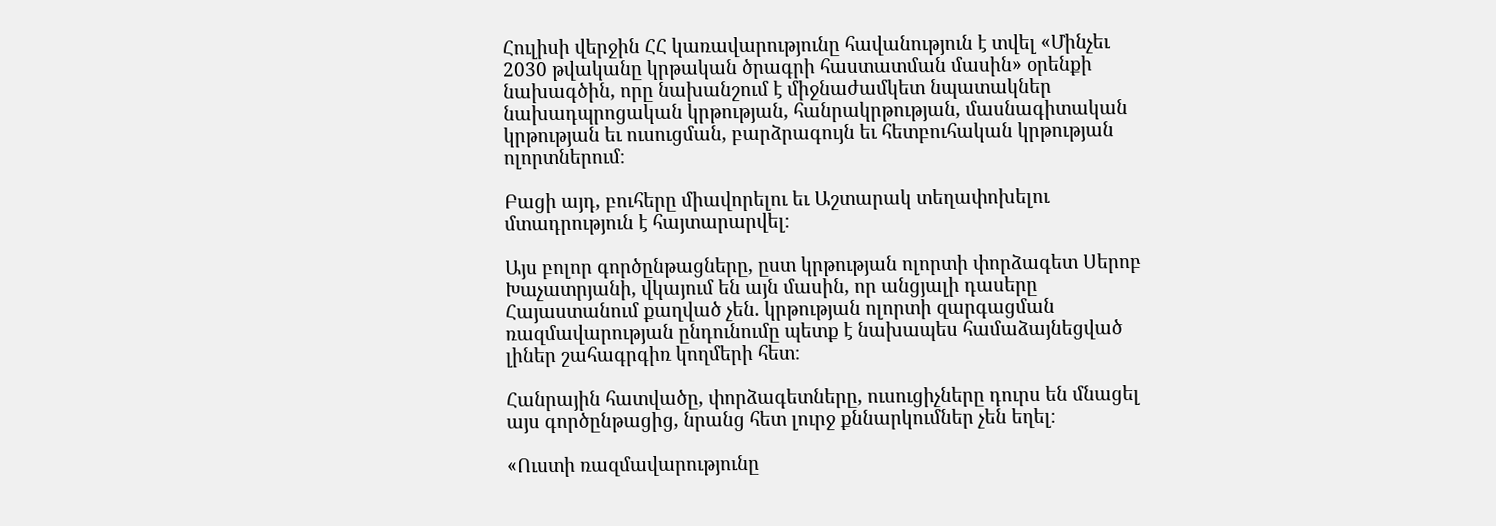Հուլիսի վերջին ՀՀ կառավարությունը հավանություն է տվել «Մինչեւ 2030 թվականը կրթական ծրագրի հաստատման մասին» օրենքի նախագծին, որը նախանշում է միջնաժամկետ նպատակներ նախադպրոցական կրթության, հանրակրթության, մասնագիտական կրթության եւ ուսուցման, բարձրագույն եւ հետբուհական կրթության ոլորտներում։

Բացի այդ, բուհերը միավորելու եւ Աշտարակ տեղափոխելու մտադրություն է հայտարարվել։

Այս բոլոր գործընթացները, ըստ կրթության ոլորտի փորձագետ Սերոբ Խաչատրյանի, վկայում են այն մասին, որ անցյալի դասերը Հայաստանում քաղված չեն. կրթության ոլորտի զարգացման ռազմավարության ընդունումը պետք է նախապես համաձայնեցված լիներ շահագրգիռ կողմերի հետ։

Հանրային հատվածը, փորձագետները, ուսուցիչները դուրս են մնացել այս գործընթացից, նրանց հետ լուրջ քննարկումներ չեն եղել։

«Ուստի ռազմավարությունը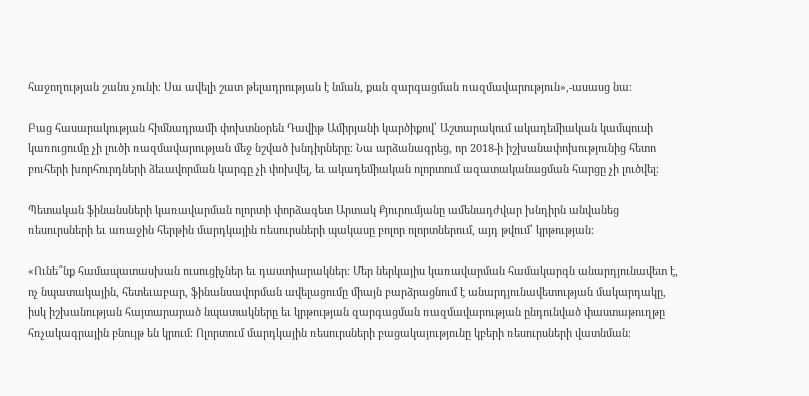հաջողության շանս չունի։ Սա ավելի շատ թելադրության է նման, քան զարգացման ռազմավարություն»,-ասասց նա։

Բաց հասարակության հիմնադրամի փոխտնօրեն Դավիթ Ամիրյանի կարծիքով՝ Աշտարակում ակադեմիական կամպուսի կառուցումը չի լուծի ռազմավարության մեջ նշված խնդիրները։ Նա արձանագրեց, որ 2018-ի իշխանափոխությունից հետո բուհերի խորհուրդների ձեւավորման կարգը չի փոխվել, եւ ակադեմիական ոլորտում ազատականացման հարցը չի լուծվել։

Պետական ֆինանսների կառավարման ոլորտի փորձագետ Արտակ Քյուրումյանը ամենադժվար խնդիրն անվանեց ռեսուրսների եւ առաջին հերթին մարդկային ռեսուրսների պակասը բոլոր ոլորտներում, այդ թվում՝ կրթության։

«Ունե՞նք համապատասխան ուսուցիչներ եւ դաստիարակներ։ Մեր ներկայիս կառավարման համակարգն անարդյունավետ է, ոչ նպատակային, հետեւաբար, ֆինանսավորման ավելացումը միայն բարձրացնում է անարդյունավետության մակարդակը, իսկ իշխանության հայտարարած նպատակները եւ կրթության զարգացման ռազմավարության ընդունված փաստաթուղթը հռչակագրային բնույթ են կրում։ Ոլորտում մարդկային ռեսուրսների բացակայությունը կբերի ռեսուրսների վատնման։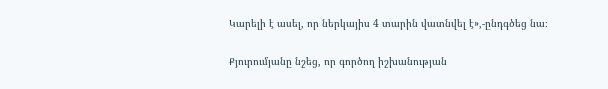Կարելի է ասել, որ ներկայիս 4 տարին վատնվել է»,-ընդգծեց նա։

Քյուրումյանը նշեց, որ գործող իշխանության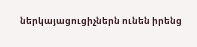ներկայացուցիչներն ունեն իրենց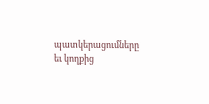պատկերացումները եւ կողքից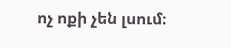ոչ ոքի չեն լսում։